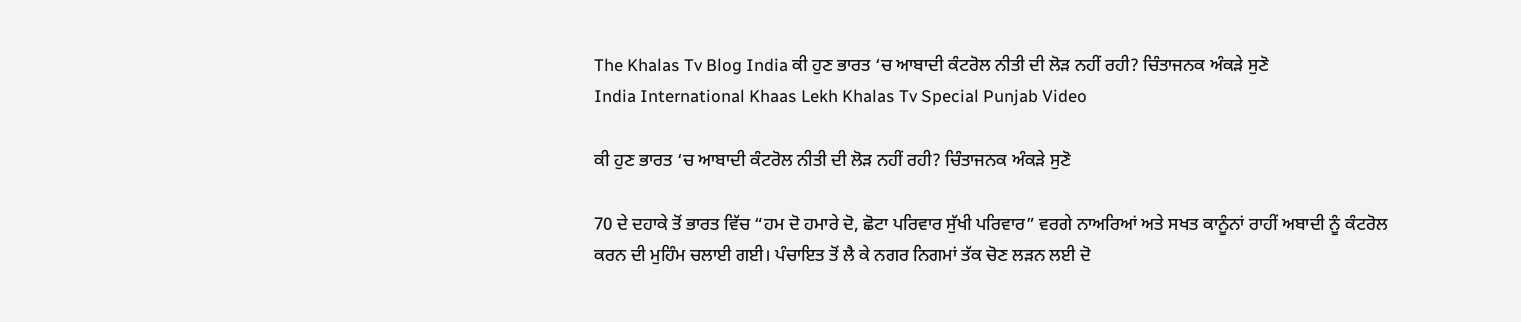The Khalas Tv Blog India ਕੀ ਹੁਣ ਭਾਰਤ ‘ਚ ਆਬਾਦੀ ਕੰਟਰੋਲ ਨੀਤੀ ਦੀ ਲੋੜ ਨਹੀਂ ਰਹੀ? ਚਿੰਤਾਜਨਕ ਅੰਕੜੇ ਸੁਣੋ
India International Khaas Lekh Khalas Tv Special Punjab Video

ਕੀ ਹੁਣ ਭਾਰਤ ‘ਚ ਆਬਾਦੀ ਕੰਟਰੋਲ ਨੀਤੀ ਦੀ ਲੋੜ ਨਹੀਂ ਰਹੀ? ਚਿੰਤਾਜਨਕ ਅੰਕੜੇ ਸੁਣੋ

70 ਦੇ ਦਹਾਕੇ ਤੋਂ ਭਾਰਤ ਵਿੱਚ “ਹਮ ਦੋ ਹਮਾਰੇ ਦੋ, ਛੋਟਾ ਪਰਿਵਾਰ ਸੁੱਖੀ ਪਰਿਵਾਰ” ਵਰਗੇ ਨਾਅਰਿਆਂ ਅਤੇ ਸਖਤ ਕਾਨੂੰਨਾਂ ਰਾਹੀਂ ਅਬਾਦੀ ਨੂੰ ਕੰਟਰੋਲ ਕਰਨ ਦੀ ਮੁਹਿੰਮ ਚਲਾਈ ਗਈ। ਪੰਚਾਇਤ ਤੋਂ ਲੈ ਕੇ ਨਗਰ ਨਿਗਮਾਂ ਤੱਕ ਚੋਣ ਲੜਨ ਲਈ ਦੋ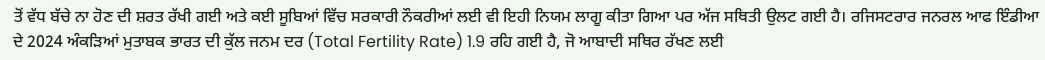ਤੋਂ ਵੱਧ ਬੱਚੇ ਨਾ ਹੋਣ ਦੀ ਸ਼ਰਤ ਰੱਖੀ ਗਈ ਅਤੇ ਕਈ ਸੂਬਿਆਂ ਵਿੱਚ ਸਰਕਾਰੀ ਨੌਕਰੀਆਂ ਲਈ ਵੀ ਇਹੀ ਨਿਯਮ ਲਾਗੂ ਕੀਤਾ ਗਿਆ ਪਰ ਅੱਜ ਸਥਿਤੀ ਉਲਟ ਗਈ ਹੈ। ਰਜਿਸਟਰਾਰ ਜਨਰਲ ਆਫ ਇੰਡੀਆ ਦੇ 2024 ਅੰਕੜਿਆਂ ਮੁਤਾਬਕ ਭਾਰਤ ਦੀ ਕੁੱਲ ਜਨਮ ਦਰ (Total Fertility Rate) 1.9 ਰਹਿ ਗਈ ਹੈ, ਜੋ ਆਬਾਦੀ ਸਥਿਰ ਰੱਖਣ ਲਈ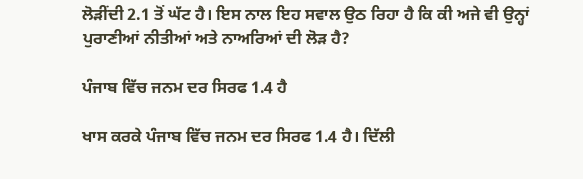ਲੋੜੀਂਦੀ 2.1 ਤੋਂ ਘੱਟ ਹੈ। ਇਸ ਨਾਲ ਇਹ ਸਵਾਲ ਉਠ ਰਿਹਾ ਹੈ ਕਿ ਕੀ ਅਜੇ ਵੀ ਉਨ੍ਹਾਂ ਪੁਰਾਣੀਆਂ ਨੀਤੀਆਂ ਅਤੇ ਨਾਅਰਿਆਂ ਦੀ ਲੋੜ ਹੈ?

ਪੰਜਾਬ ਵਿੱਚ ਜਨਮ ਦਰ ਸਿਰਫ 1.4 ਹੈ

ਖਾਸ ਕਰਕੇ ਪੰਜਾਬ ਵਿੱਚ ਜਨਮ ਦਰ ਸਿਰਫ 1.4 ਹੈ। ਦਿੱਲੀ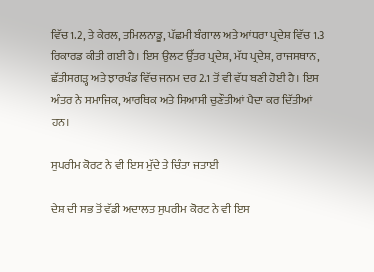ਵਿੱਚ 1.2, ਤੇ ਕੇਰਲ, ਤਮਿਲਨਾਡੂ, ਪੱਛਮੀ ਬੰਗਾਲ ਅਤੇ ਆਂਧਰਾ ਪ੍ਰਦੇਸ਼ ਵਿੱਚ 1.3 ਰਿਕਾਰਡ ਕੀਤੀ ਗਈ ਹੈ। ਇਸ ਉਲਟ ਉੱਤਰ ਪ੍ਰਦੇਸ਼, ਮੱਧ ਪ੍ਰਦੇਸ਼, ਰਾਜਸਥਾਨ, ਛੱਤੀਸਗੜ੍ਹ ਅਤੇ ਝਾਰਖੰਡ ਵਿੱਚ ਜਨਮ ਦਰ 2.1 ਤੋਂ ਵੀ ਵੱਧ ਬਣੀ ਹੋਈ ਹੈ। ਇਸ ਅੰਤਰ ਨੇ ਸਮਾਜਿਕ, ਆਰਥਿਕ ਅਤੇ ਸਿਆਸੀ ਚੁਣੌਤੀਆਂ ਪੈਦਾ ਕਰ ਦਿੱਤੀਆਂ ਹਨ।

ਸੁਪਰੀਮ ਕੋਰਟ ਨੇ ਵੀ ਇਸ ਮੁੱਦੇ ਤੇ ਚਿੰਤਾ ਜਤਾਈ

ਦੇਸ਼ ਦੀ ਸਭ ਤੋਂ ਵੱਡੀ ਅਦਾਲਤ ਸੁਪਰੀਮ ਕੋਰਟ ਨੇ ਵੀ ਇਸ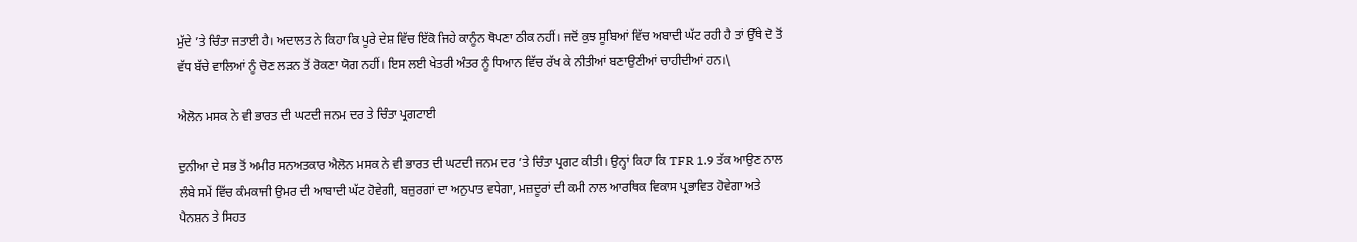ਮੁੱਦੇ ’ਤੇ ਚਿੰਤਾ ਜਤਾਈ ਹੈ। ਅਦਾਲਤ ਨੇ ਕਿਹਾ ਕਿ ਪੂਰੇ ਦੇਸ਼ ਵਿੱਚ ਇੱਕੋ ਜਿਹੇ ਕਾਨੂੰਨ ਥੋਪਣਾ ਠੀਕ ਨਹੀਂ। ਜਦੋਂ ਕੁਝ ਸੂਬਿਆਂ ਵਿੱਚ ਅਬਾਦੀ ਘੱਟ ਰਹੀ ਹੈ ਤਾਂ ਉੱਥੇ ਦੋ ਤੋਂ ਵੱਧ ਬੱਚੇ ਵਾਲਿਆਂ ਨੂੰ ਚੋਣ ਲੜਨ ਤੋਂ ਰੋਕਣਾ ਯੋਗ ਨਹੀਂ। ਇਸ ਲਈ ਖੇਤਰੀ ਅੰਤਰ ਨੂੰ ਧਿਆਨ ਵਿੱਚ ਰੱਖ ਕੇ ਨੀਤੀਆਂ ਬਣਾਉਣੀਆਂ ਚਾਹੀਦੀਆਂ ਹਨ।\

ਐਲੋਨ ਮਸਕ ਨੇ ਵੀ ਭਾਰਤ ਦੀ ਘਟਦੀ ਜਨਮ ਦਰ ਤੇ ਚਿੰਤਾ ਪ੍ਰਗਟਾਈ

ਦੁਨੀਆ ਦੇ ਸਭ ਤੋਂ ਅਮੀਰ ਸਨਅਤਕਾਰ ਐਲੋਨ ਮਸਕ ਨੇ ਵੀ ਭਾਰਤ ਦੀ ਘਟਦੀ ਜਨਮ ਦਰ ’ਤੇ ਚਿੰਤਾ ਪ੍ਰਗਟ ਕੀਤੀ। ਉਨ੍ਹਾਂ ਕਿਹਾ ਕਿ TFR 1.9 ਤੱਕ ਆਉਣ ਨਾਲ ਲੰਬੇ ਸਮੇਂ ਵਿੱਚ ਕੰਮਕਾਜੀ ਉਮਰ ਦੀ ਆਬਾਦੀ ਘੱਟ ਹੋਵੇਗੀ, ਬਜ਼ੁਰਗਾਂ ਦਾ ਅਨੁਪਾਤ ਵਧੇਗਾ, ਮਜ਼ਦੂਰਾਂ ਦੀ ਕਮੀ ਨਾਲ ਆਰਥਿਕ ਵਿਕਾਸ ਪ੍ਰਭਾਵਿਤ ਹੋਵੇਗਾ ਅਤੇ ਪੈਨਸ਼ਨ ਤੇ ਸਿਹਤ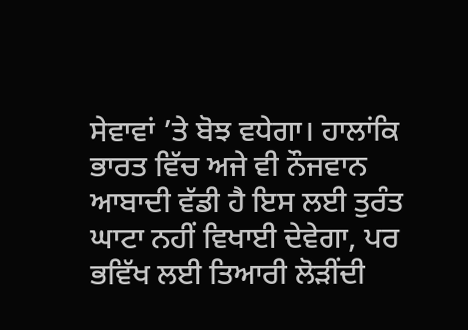ਸੇਵਾਵਾਂ ’ਤੇ ਬੋਝ ਵਧੇਗਾ। ਹਾਲਾਂਕਿ ਭਾਰਤ ਵਿੱਚ ਅਜੇ ਵੀ ਨੌਜਵਾਨ ਆਬਾਦੀ ਵੱਡੀ ਹੈ ਇਸ ਲਈ ਤੁਰੰਤ ਘਾਟਾ ਨਹੀਂ ਵਿਖਾਈ ਦੇਵੇਗਾ, ਪਰ ਭਵਿੱਖ ਲਈ ਤਿਆਰੀ ਲੋੜੀਂਦੀ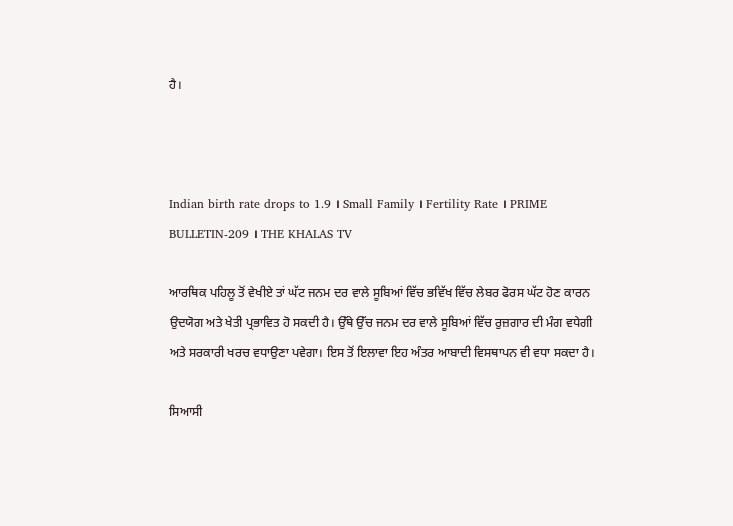ਹੈ।



Indian birth rate drops to 1.9 । Small Family । Fertility Rate । PRIME BULLETIN-209 । THE KHALAS TV

ਆਰਥਿਕ ਪਹਿਲੂ ਤੋਂ ਵੇਖੀਏ ਤਾਂ ਘੱਟ ਜਨਮ ਦਰ ਵਾਲੇ ਸੂਬਿਆਂ ਵਿੱਚ ਭਵਿੱਖ ਵਿੱਚ ਲੇਬਰ ਫੋਰਸ ਘੱਟ ਹੋਣ ਕਾਰਨ ਉਦਯੋਗ ਅਤੇ ਖੇਤੀ ਪ੍ਰਭਾਵਿਤ ਹੋ ਸਕਦੀ ਹੈ। ਉੱਥੇ ਉੱਚ ਜਨਮ ਦਰ ਵਾਲੇ ਸੂਬਿਆਂ ਵਿੱਚ ਰੁਜ਼ਗਾਰ ਦੀ ਮੰਗ ਵਧੇਗੀ ਅਤੇ ਸਰਕਾਰੀ ਖਰਚ ਵਧਾਉਣਾ ਪਵੇਗਾ। ਇਸ ਤੋਂ ਇਲਾਵਾ ਇਹ ਅੰਤਰ ਆਬਾਦੀ ਵਿਸਥਾਪਨ ਵੀ ਵਧਾ ਸਕਦਾ ਹੈ।

ਸਿਆਸੀ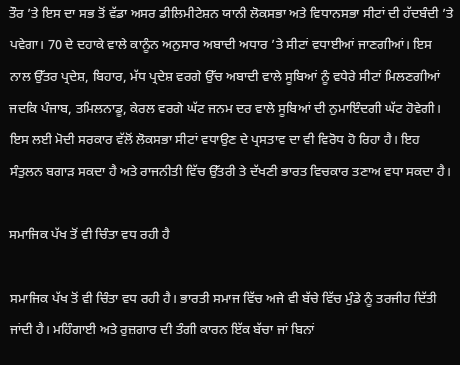ਤੌਰ ’ਤੇ ਇਸ ਦਾ ਸਭ ਤੋਂ ਵੱਡਾ ਅਸਰ ਡੀਲਿਮੀਟੇਸ਼ਨ ਯਾਨੀ ਲੋਕਸਭਾ ਅਤੇ ਵਿਧਾਨਸਭਾ ਸੀਟਾਂ ਦੀ ਹੱਦਬੰਦੀ ’ਤੇ ਪਵੇਗਾ। 70 ਦੇ ਦਹਾਕੇ ਵਾਲੇ ਕਾਨੂੰਨ ਅਨੁਸਾਰ ਅਬਾਦੀ ਅਧਾਰ ’ਤੇ ਸੀਟਾਂ ਵਧਾਈਆਂ ਜਾਣਗੀਆਂ। ਇਸ ਨਾਲ ਉੱਤਰ ਪ੍ਰਦੇਸ਼, ਬਿਹਾਰ, ਮੱਧ ਪ੍ਰਦੇਸ਼ ਵਰਗੇ ਉੱਚ ਅਬਾਦੀ ਵਾਲੇ ਸੂਬਿਆਂ ਨੂੰ ਵਧੇਰੇ ਸੀਟਾਂ ਮਿਲਣਗੀਆਂ ਜਦਕਿ ਪੰਜਾਬ, ਤਮਿਲਨਾਡੂ, ਕੇਰਲ ਵਰਗੇ ਘੱਟ ਜਨਮ ਦਰ ਵਾਲੇ ਸੂਬਿਆਂ ਦੀ ਨੁਮਾਇੰਦਗੀ ਘੱਟ ਹੋਵੇਗੀ। ਇਸ ਲਈ ਮੋਦੀ ਸਰਕਾਰ ਵੱਲੋਂ ਲੋਕਸਭਾ ਸੀਟਾਂ ਵਧਾਉਣ ਦੇ ਪ੍ਰਸਤਾਵ ਦਾ ਵੀ ਵਿਰੋਧ ਹੋ ਰਿਹਾ ਹੈ। ਇਹ ਸੰਤੁਲਨ ਬਗਾੜ ਸਕਦਾ ਹੈ ਅਤੇ ਰਾਜਨੀਤੀ ਵਿੱਚ ਉੱਤਰੀ ਤੇ ਦੱਖਣੀ ਭਾਰਤ ਵਿਚਕਾਰ ਤਣਾਅ ਵਧਾ ਸਕਦਾ ਹੈ।

ਸਮਾਜਿਕ ਪੱਖ ਤੋਂ ਵੀ ਚਿੰਤਾ ਵਧ ਰਹੀ ਹੈ

ਸਮਾਜਿਕ ਪੱਖ ਤੋਂ ਵੀ ਚਿੰਤਾ ਵਧ ਰਹੀ ਹੈ। ਭਾਰਤੀ ਸਮਾਜ ਵਿੱਚ ਅਜੇ ਵੀ ਬੱਚੇ ਵਿੱਚ ਮੁੰਡੇ ਨੂੰ ਤਰਜੀਹ ਦਿੱਤੀ ਜਾਂਦੀ ਹੈ। ਮਹਿੰਗਾਈ ਅਤੇ ਰੁਜ਼ਗਾਰ ਦੀ ਤੰਗੀ ਕਾਰਨ ਇੱਕ ਬੱਚਾ ਜਾਂ ਬਿਨਾਂ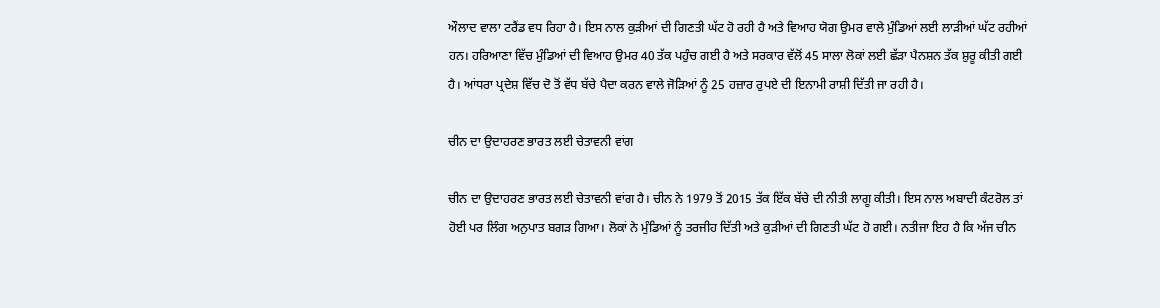ਔਲਾਦ ਵਾਲਾ ਟਰੈਂਡ ਵਧ ਰਿਹਾ ਹੈ। ਇਸ ਨਾਲ ਕੁੜੀਆਂ ਦੀ ਗਿਣਤੀ ਘੱਟ ਹੋ ਰਹੀ ਹੈ ਅਤੇ ਵਿਆਹ ਯੋਗ ਉਮਰ ਵਾਲੇ ਮੁੰਡਿਆਂ ਲਈ ਲਾੜੀਆਂ ਘੱਟ ਰਹੀਆਂ ਹਨ। ਹਰਿਆਣਾ ਵਿੱਚ ਮੁੰਡਿਆਂ ਦੀ ਵਿਆਹ ਉਮਰ 40 ਤੱਕ ਪਹੁੰਚ ਗਈ ਹੈ ਅਤੇ ਸਰਕਾਰ ਵੱਲੋਂ 45 ਸਾਲਾ ਲੋਕਾਂ ਲਈ ਛੱੜਾ ਪੈਨਸ਼ਨ ਤੱਕ ਸ਼ੁਰੂ ਕੀਤੀ ਗਈ ਹੈ। ਆਂਧਰਾ ਪ੍ਰਦੇਸ਼ ਵਿੱਚ ਦੋ ਤੋਂ ਵੱਧ ਬੱਚੇ ਪੈਦਾ ਕਰਨ ਵਾਲੇ ਜੋੜਿਆਂ ਨੂੰ 25 ਹਜ਼ਾਰ ਰੁਪਏ ਦੀ ਇਨਾਮੀ ਰਾਸ਼ੀ ਦਿੱਤੀ ਜਾ ਰਹੀ ਹੈ।

ਚੀਨ ਦਾ ਉਦਾਹਰਣ ਭਾਰਤ ਲਈ ਚੇਤਾਵਨੀ ਵਾਂਗ

ਚੀਨ ਦਾ ਉਦਾਹਰਣ ਭਾਰਤ ਲਈ ਚੇਤਾਵਨੀ ਵਾਂਗ ਹੈ। ਚੀਨ ਨੇ 1979 ਤੋਂ 2015 ਤੱਕ ਇੱਕ ਬੱਚੇ ਦੀ ਨੀਤੀ ਲਾਗੂ ਕੀਤੀ। ਇਸ ਨਾਲ ਅਬਾਦੀ ਕੰਟਰੋਲ ਤਾਂ ਹੋਈ ਪਰ ਲਿੰਗ ਅਨੁਪਾਤ ਬਗੜ ਗਿਆ। ਲੋਕਾਂ ਨੇ ਮੁੰਡਿਆਂ ਨੂੰ ਤਰਜੀਹ ਦਿੱਤੀ ਅਤੇ ਕੁੜੀਆਂ ਦੀ ਗਿਣਤੀ ਘੱਟ ਹੋ ਗਈ। ਨਤੀਜਾ ਇਹ ਹੈ ਕਿ ਅੱਜ ਚੀਨ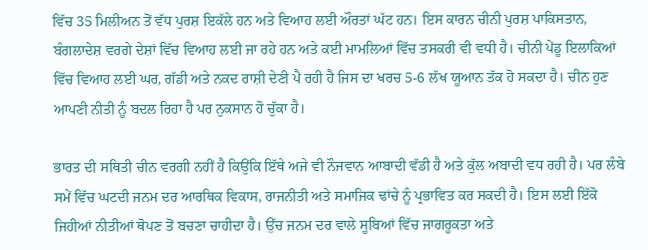ਵਿੱਚ 35 ਮਿਲੀਅਨ ਤੋਂ ਵੱਧ ਪੁਰਸ਼ ਇਕੱਲੇ ਹਨ ਅਤੇ ਵਿਆਹ ਲਈ ਔਰਤਾਂ ਘੱਟ ਹਨ। ਇਸ ਕਾਰਨ ਚੀਨੀ ਪੁਰਸ਼ ਪਾਕਿਸਤਾਨ, ਬੰਗਲਾਦੇਸ਼ ਵਰਗੇ ਦੇਸ਼ਾਂ ਵਿੱਚ ਵਿਆਹ ਲਈ ਜਾ ਰਹੇ ਹਨ ਅਤੇ ਕਈ ਮਾਮਲਿਆਂ ਵਿੱਚ ਤਸਕਰੀ ਵੀ ਵਧੀ ਹੈ। ਚੀਨੀ ਪੇਂਡੂ ਇਲਾਕਿਆਂ ਵਿੱਚ ਵਿਆਹ ਲਈ ਘਰ, ਗੱਡੀ ਅਤੇ ਨਕਦ ਰਾਸ਼ੀ ਦੇਣੀ ਪੈ ਰਹੀ ਹੈ ਜਿਸ ਦਾ ਖਰਚ 5-6 ਲੱਖ ਯੂਆਨ ਤੱਕ ਹੋ ਸਕਦਾ ਹੈ। ਚੀਨ ਹੁਣ ਆਪਣੀ ਨੀਤੀ ਨੂੰ ਬਦਲ ਰਿਹਾ ਹੈ ਪਰ ਨੁਕਸਾਨ ਹੋ ਚੁੱਕਾ ਹੈ।

ਭਾਰਤ ਦੀ ਸਥਿਤੀ ਚੀਨ ਵਰਗੀ ਨਹੀਂ ਹੈ ਕਿਉਂਕਿ ਇੱਥੇ ਅਜੇ ਵੀ ਨੌਜਵਾਨ ਆਬਾਦੀ ਵੱਡੀ ਹੈ ਅਤੇ ਕੁੱਲ ਅਬਾਦੀ ਵਧ ਰਹੀ ਹੈ। ਪਰ ਲੰਬੇ ਸਮੇਂ ਵਿੱਚ ਘਟਦੀ ਜਨਮ ਦਰ ਆਰਥਿਕ ਵਿਕਾਸ, ਰਾਜਨੀਤੀ ਅਤੇ ਸਮਾਜਿਕ ਢਾਂਚੇ ਨੂੰ ਪ੍ਰਭਾਵਿਤ ਕਰ ਸਕਦੀ ਹੈ। ਇਸ ਲਈ ਇੱਕੋ ਜਿਹੀਆਂ ਨੀਤੀਆਂ ਥੋਪਣ ਤੋਂ ਬਚਣਾ ਚਾਹੀਦਾ ਹੈ। ਉੱਚ ਜਨਮ ਦਰ ਵਾਲੇ ਸੂਬਿਆਂ ਵਿੱਚ ਜਾਗਰੂਕਤਾ ਅਤੇ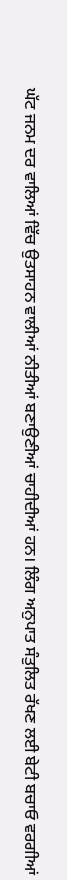ਘੱਟ ਜਨਮ ਦਰ ਵਾਲਿਆਂ ਵਿੱਚ ਉਤਸਾਹਨ ਵਾਲੀਆਂ ਨੀਤੀਆਂ ਬਣਾਉਣੀਆਂ ਚਾਹੀਦੀਆਂ ਹਨ। ਲਿੰਗ ਅਨੁਪਾਤ ਸੰਤੁਲਿਤ ਰੱਖਣ ਲਈ ਬੇਟੀ ਬਚਾਓ ਵਰਗੀਆਂ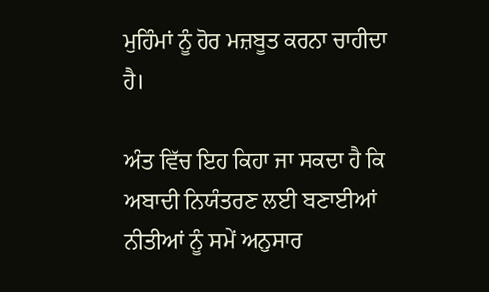ਮੁਹਿੰਮਾਂ ਨੂੰ ਹੋਰ ਮਜ਼ਬੂਤ ਕਰਨਾ ਚਾਹੀਦਾ ਹੈ।

ਅੰਤ ਵਿੱਚ ਇਹ ਕਿਹਾ ਜਾ ਸਕਦਾ ਹੈ ਕਿ ਅਬਾਦੀ ਨਿਯੰਤਰਣ ਲਈ ਬਣਾਈਆਂ ਨੀਤੀਆਂ ਨੂੰ ਸਮੇਂ ਅਨੁਸਾਰ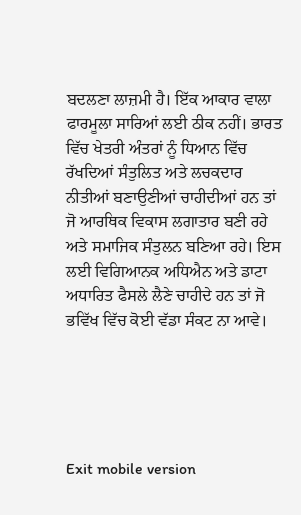ਬਦਲਣਾ ਲਾਜ਼ਮੀ ਹੈ। ਇੱਕ ਆਕਾਰ ਵਾਲਾ ਫਾਰਮੂਲਾ ਸਾਰਿਆਂ ਲਈ ਠੀਕ ਨਹੀਂ। ਭਾਰਤ ਵਿੱਚ ਖੇਤਰੀ ਅੰਤਰਾਂ ਨੂੰ ਧਿਆਨ ਵਿੱਚ ਰੱਖਦਿਆਂ ਸੰਤੁਲਿਤ ਅਤੇ ਲਚਕਦਾਰ ਨੀਤੀਆਂ ਬਣਾਉਣੀਆਂ ਚਾਹੀਦੀਆਂ ਹਨ ਤਾਂ ਜੋ ਆਰਥਿਕ ਵਿਕਾਸ ਲਗਾਤਾਰ ਬਣੀ ਰਹੇ ਅਤੇ ਸਮਾਜਿਕ ਸੰਤੁਲਨ ਬਣਿਆ ਰਹੇ। ਇਸ ਲਈ ਵਿਗਿਆਨਕ ਅਧਿਐਨ ਅਤੇ ਡਾਟਾ ਅਧਾਰਿਤ ਫੈਸਲੇ ਲੈਣੇ ਚਾਹੀਦੇ ਹਨ ਤਾਂ ਜੋ ਭਵਿੱਖ ਵਿੱਚ ਕੋਈ ਵੱਡਾ ਸੰਕਟ ਨਾ ਆਵੇ।





Exit mobile version